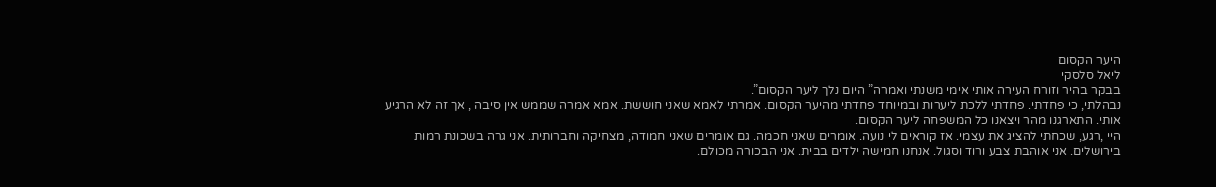היער הקסום
ליאל סלסקי
בבקר בהיר וזורח העירה אותי אימי משנתי ואמרה” היום נלך ליער הקסום”.
נבהלתי, כי פחדתי. פחדתי ללכת ליערות ובמיוחד פחדתי מהיער הקסום. אמרתי לאמא שאני חוששת. אמא אמרה שממש אין סיבה , אך זה לא הרגיע אותי. התארגנו מהר ויצאנו כל המשפחה ליער הקסום.
היי ,רגע, שכחתי להציג את עצמי. אז קוראים לי נועה. אומרים שאני חכמה. גם אומרים שאני חמודה, מצחיקה וחברותית. אני גרה בשכונת רמות בירושלים. אני אוהבת צבע ורוד וסגול. אנחנו חמישה ילדים בבית. אני הבכורה מכולם.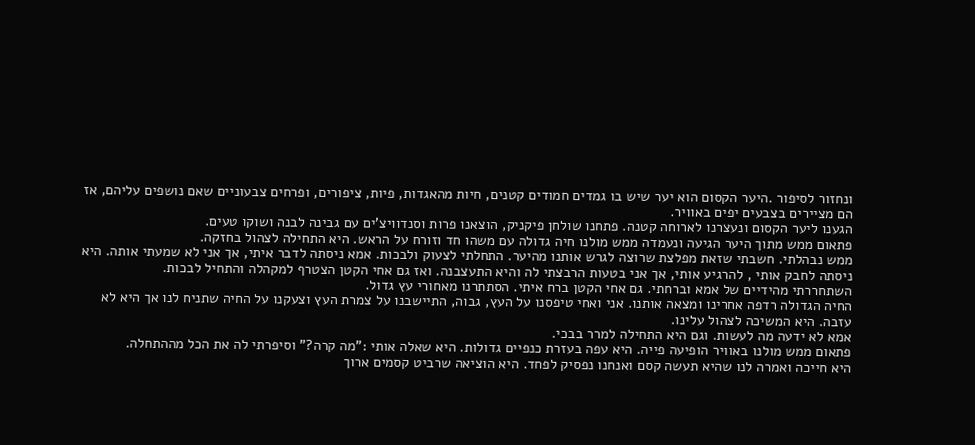ונחזור לסיפור .היער הקסום הוא יער שיש בו גמדים חמודים קטנים, חיות מהאגדות, פיות, ציפורים, ופרחים צבעוניים שאם נושפים עליהם, אז הם מציירים בצבעים יפים באוויר.
הגענו ליער הקסום ונעצרנו לארוחה קטנה. פתחנו שולחן פיקניק, הוצאנו פרות וסנדוויצ’ים עם גבינה לבנה ושוקו טעים.
פתאום ממש מתוך היער הגיעה ונעמדה ממש מולנו חיה גדולה עם משהו חד וזורח על הראש. היא התחילה לצהול בחזקה.
ממש נבהלתי. חשבתי שזאת מפלצת שרוצה לגרש אותנו מהיער. התחלתי לצעוק ולבכות. אמא ניסתה לדבר איתי, אך אני לא שמעתי אותה. היא ניסתה לחבק אותי , להרגיע אותי, אך אני בטעות הרבצתי לה והיא התעצבנה. ואז גם אחי הקטן הצטרף למקהלה והתחיל לבכות.
השתחררתי מהידיים של אמא וברחתי. גם אחי הקטן ברח איתי. הסתתרנו מאחורי עץ גדול.
החיה הגדולה רדפה אחרינו ומצאה אותנו. אני ואחי טיפסנו על העץ, גבוה, התיישבנו על צמרת העץ וצעקנו על החיה שתניח לנו אך היא לא עזבה. היא המשיכה לצהול עלינו.
אמא לא ידעה מה לעשות. וגם היא התחילה למרר בבכי.
פתאום ממש מולנו באוויר הופיעה פייה. היא עפה בעזרת כנפיים גדולות. היא שאלה אותי :”מה קרה?” וסיפרתי לה את הכל מההתחלה.
היא חייכה ואמרה לנו שהיא תעשה קסם ואנחנו נפסיק לפחד. היא הוציאה שרביט קסמים ארוך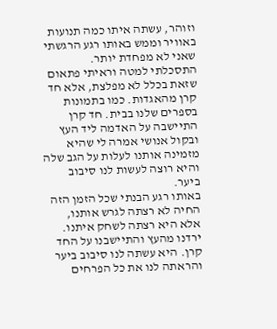וזוהר, עשתה איתו כמה תנועות באוויר וממש באותו רגע הרגשתי שאני לא מפחדת יותר.
התסכלתי למטה וראיתי פתאום שזאת בכלל לא מפלצת, אלא חד קרן מהאגדות. כמו בתמונות בספרים שלנו בבית. חד קרן התיישבה על האדמה ליד העץ ובקול אנושי אמרה לי שהיא מזמינה אותנו לעלות על הגב שלה והיא רוצה לעשות לנו סיבוב ביער.
באותו רגע הבנתי שכל הזמן הזה החיה לא רצתה לגרש אותנו, אלא היא רצתה לשחק איתנו.
ירדנו מהעץ והתיישבנו על החד קרן. היא עשתה לנו סיבוב ביער והראתה לנו את כל הפרחים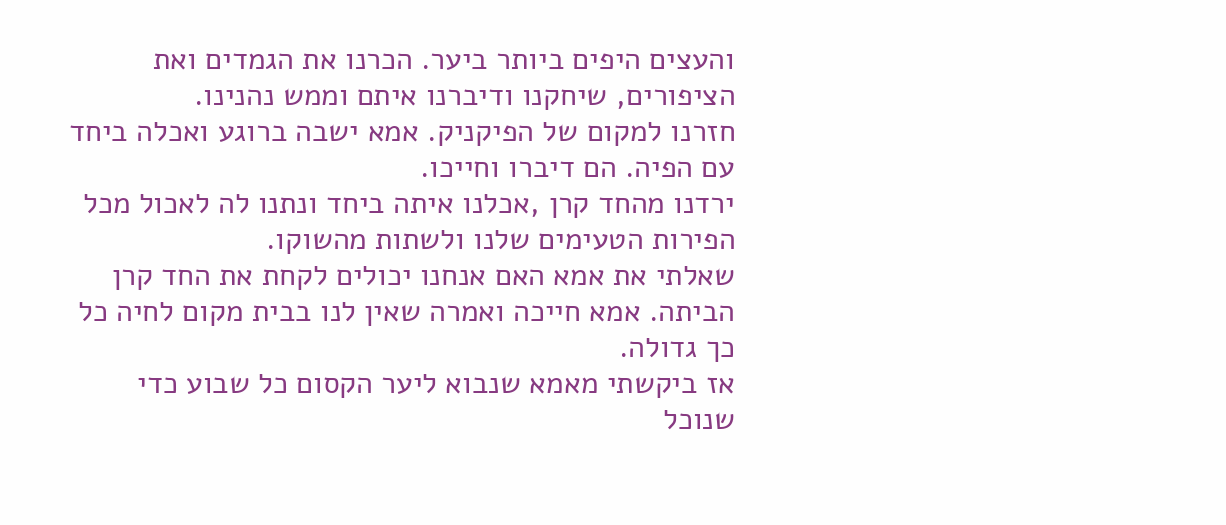והעצים היפים ביותר ביער. הכרנו את הגמדים ואת הציפורים, שיחקנו ודיברנו איתם וממש נהנינו.
חזרנו למקום של הפיקניק. אמא ישבה ברוגע ואכלה ביחד עם הפיה. הם דיברו וחייכו.
ירדנו מהחד קרן ,אכלנו איתה ביחד ונתנו לה לאכול מכל הפירות הטעימים שלנו ולשתות מהשוקו.
שאלתי את אמא האם אנחנו יכולים לקחת את החד קרן הביתה. אמא חייכה ואמרה שאין לנו בבית מקום לחיה כל כך גדולה.
אז ביקשתי מאמא שנבוא ליער הקסום כל שבוע כדי שנוכל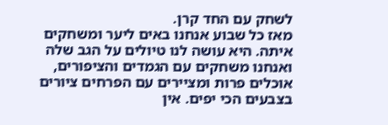לשחק עם החד קרן.
מאז כל שבוע אנחנו באים ליער ומשחקים איתה. היא עושה לנו טיולים על הגב שלה ואנחנו משחקים עם הגמדים והציפורים, אוכלים פרות ומציירים עם הפרחים ציורים בצבעים הכי יפים. אין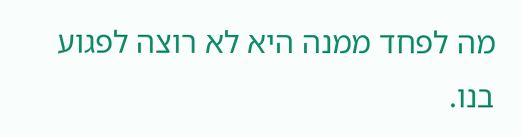מה לפחד ממנה היא לא רוצה לפגוע בנו.